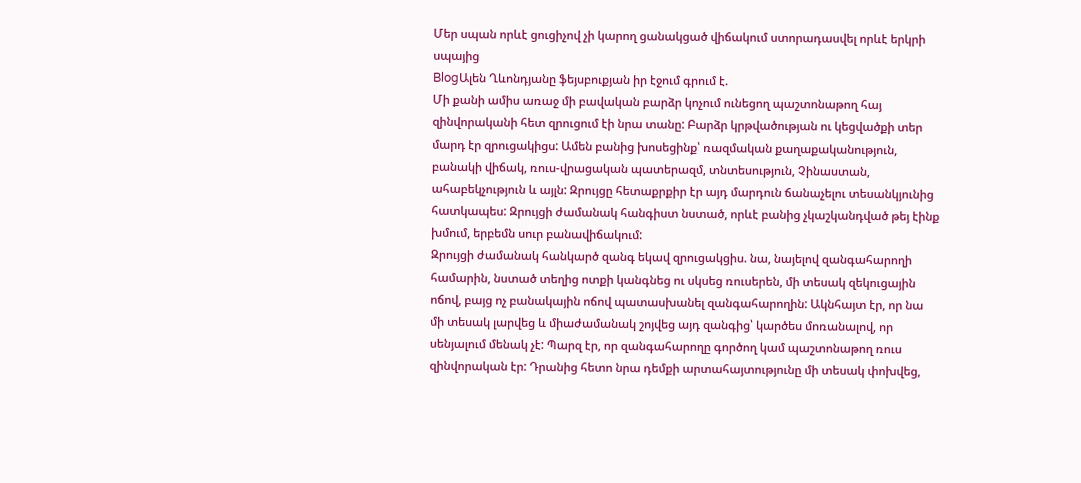Մեր սպան որևէ ցուցիչով չի կարող ցանակցած վիճակում ստորադասվել որևէ երկրի սպայից
BlogԱլեն Ղևոնդյանը ֆեյսբուքյան իր էջում գրում է.
Մի քանի ամիս առաջ մի բավական բարձր կոչում ունեցող պաշտոնաթող հայ զինվորականի հետ զրուցում էի նրա տանը: Բարձր կրթվածության ու կեցվածքի տեր մարդ էր զրուցակիցս: Ամեն բանից խոսեցինք՝ ռազմական քաղաքականություն, բանակի վիճակ, ռուս-վրացական պատերազմ, տնտեսություն, Չինաստան, ահաբեկչություն և այլն: Զրույցը հետաքրքիր էր այդ մարդուն ճանաչելու տեսանկյունից հատկապես: Զրույցի ժամանակ հանգիստ նստած, որևէ բանից չկաշկանդված թեյ էինք խմում, երբեմն սուր բանավիճակում:
Զրույցի ժամանակ հանկարծ զանգ եկավ զրուցակցիս. նա, նայելով զանգահարողի համարին, նստած տեղից ոտքի կանգնեց ու սկսեց ռուսերեն, մի տեսակ զեկուցային ոճով, բայց ոչ բանակային ոճով պատասխանել զանգահարողին: Ակնհայտ էր, որ նա մի տեսակ լարվեց և միաժամանակ շոյվեց այդ զանգից՝ կարծես մոռանալով, որ սենյալում մենակ չէ: Պարզ էր, որ զանգահարողը գործող կամ պաշտոնաթող ռուս զինվորական էր: Դրանից հետո նրա դեմքի արտահայտությունը մի տեսակ փոխվեց,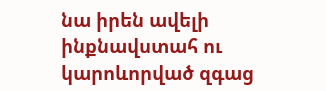նա իրեն ավելի ինքնավստահ ու կարոևորված զգաց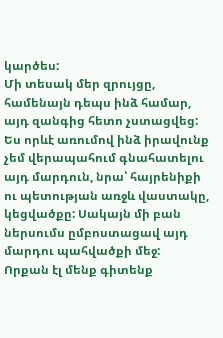կարծես:
Մի տեսակ մեր զրույցը, համենայն դեպս ինձ համար, այդ զանգից հետո չստացվեց: Ես որևէ առումով ինձ իրավունք չեմ վերապահում գնահատելու այդ մարդուն, նրա՝ հայրենիքի ու պետության առջև վաստակը, կեցվածքը: Սակայն մի բան ներսումս ըմբոստացավ այդ մարդու պահվածքի մեջ:
Որքան էլ մենք գիտենք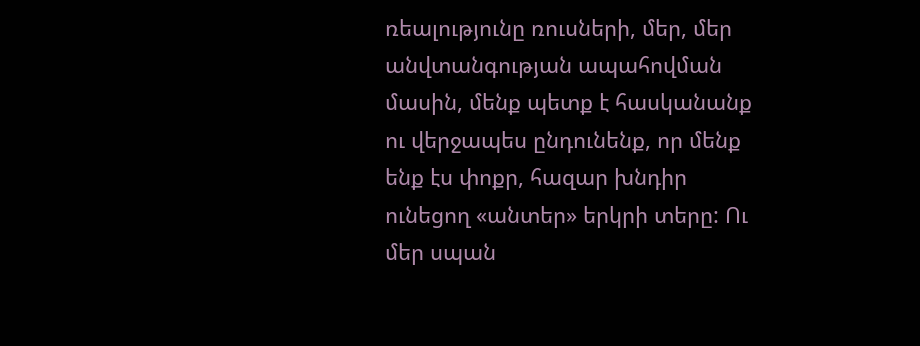ռեալությունը ռուսների, մեր, մեր անվտանգության ապահովման մասին, մենք պետք է հասկանանք ու վերջապես ընդունենք, որ մենք ենք էս փոքր, հազար խնդիր ունեցող «անտեր» երկրի տերը: Ու մեր սպան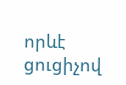որևէ ցուցիչով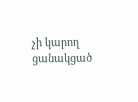չի կարող ցանակցած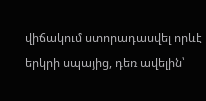վիճակում ստորադասվել որևէ երկրի սպայից, դեռ ավելին՝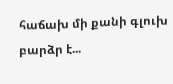հաճախ մի քանի գլուխ բարձր է...